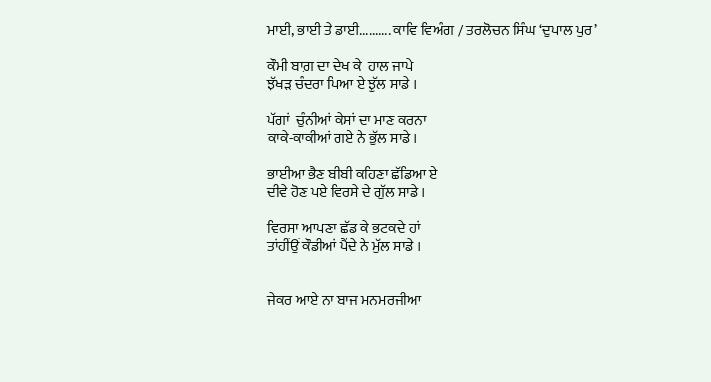ਮਾਈ, ਭਾਈ ਤੇ ਡਾਈ.......... ਕਾਵਿ ਵਿਅੰਗ / ਤਰਲੋਚਨ ਸਿੰਘ ‘ਦੁਪਾਲ ਪੁਰ’

ਕੌਮੀ ਬਾਗ਼ ਦਾ ਦੇਖ ਕੇ  ਹਾਲ ਜਾਪੇ
ਝੱਖੜ ਚੰਦਰਾ ਪਿਆ ਏ ਝੁੱਲ ਸਾਡੇ ।

ਪੱਗਾਂ  ਚੁੰਨੀਆਂ ਕੇਸਾਂ ਦਾ ਮਾਣ ਕਰਨਾ
ਕਾਕੇ-ਕਾਕੀਆਂ ਗਏ ਨੇ ਭੁੱਲ ਸਾਡੇ ।

ਭਾਈਆ ਭੈਣ ਬੀਬੀ ਕਹਿਣਾ ਛੱਡਿਆ ਏ
ਦੀਵੇ ਹੋਣ ਪਏ ਵਿਰਸੇ ਦੇ ਗੁੱਲ ਸਾਡੇ ।

ਵਿਰਸਾ ਆਪਣਾ ਛੱਡ ਕੇ ਭਟਕਦੇ ਹਾਂ
ਤਾਂਹੀਂਉਂ ਕੌਡੀਆਂ ਪੈਂਦੇ ਨੇ ਮੁੱਲ ਸਾਡੇ ।


ਜੇਕਰ ਆਏ ਨਾ ਬਾਜ ਮਨਮਰਜੀਆ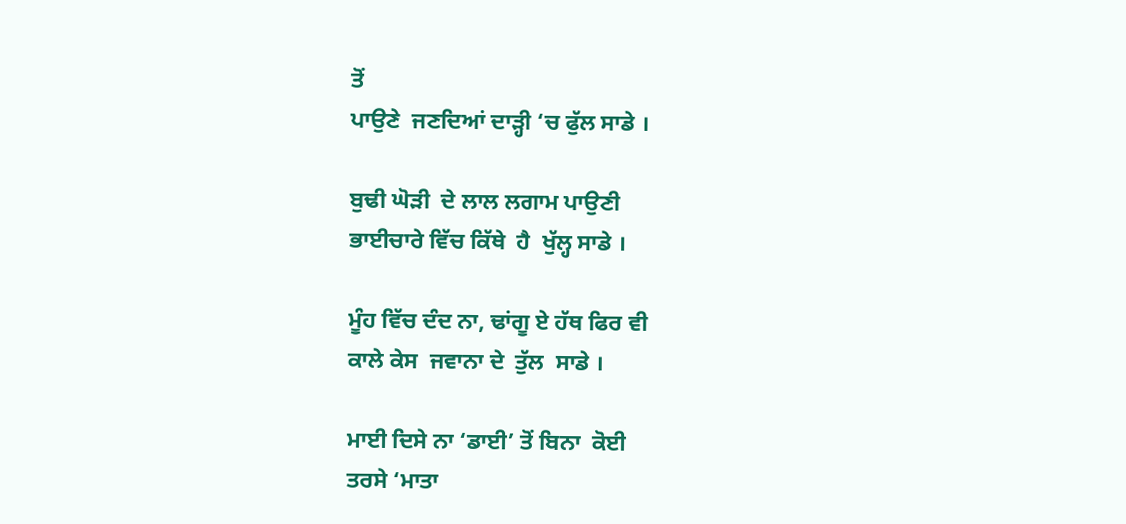ਤੋਂ
ਪਾਉਣੇ  ਜਣਦਿਆਂ ਦਾੜ੍ਹੀ ‘ਚ ਫੁੱਲ ਸਾਡੇ ।

ਬੁਢੀ ਘੋੜੀ  ਦੇ ਲਾਲ ਲਗਾਮ ਪਾਉਣੀ
ਭਾਈਚਾਰੇ ਵਿੱਚ ਕਿੱਥੇ  ਹੈ  ਖੁੱਲ੍ਹ ਸਾਡੇ ।

ਮੂੰਹ ਵਿੱਚ ਦੰਦ ਨਾ, ਢਾਂਗੂ ਏ ਹੱਥ ਫਿਰ ਵੀ
ਕਾਲੇ ਕੇਸ  ਜਵਾਨਾ ਦੇ  ਤੁੱਲ  ਸਾਡੇ ।

ਮਾਈ ਦਿਸੇ ਨਾ ‘ਡਾਈ’ ਤੋਂ ਬਿਨਾ  ਕੋਈ
ਤਰਸੇ ‘ਮਾਤਾ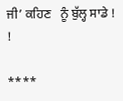ਜੀ’ ਕਹਿਣ   ਨੂੰ ਬੁੱਲ੍ਹ ਸਾਡੇ ! !

****